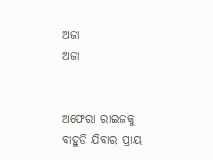ଅଜା
ଅଜା


ଅଫେରା ରାଇଜକୁ ବାହୁଡି ଯିବାର ପ୍ରାୟ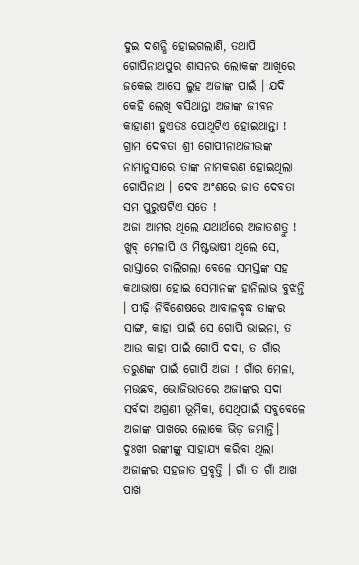ଦୁଇ ଦଶନ୍ଧି ହୋଇଗଲାଣି, ତଥାପି ଗୋପିନାଥପୁର ଶାସନର ଲୋକଙ୍କ ଆଖିରେ ଜକେଇ ଆସେ ଲୁହ ଅଜାଙ୍କ ପାଇଁ । ଯଦି କେହି ଲେଖି ବସିଥାନ୍ତା ଅଜାଙ୍କ ଜୀବନ କାହାଣୀ ହୁଏତଃ ପୋଥିଟିଏ ହୋଇଥାନ୍ତା ! ଗ୍ରାମ ଦେବତା ଶ୍ରୀ ଗୋପୀନାଥଜୀଉଙ୍କ ନାମାନୁସାରେ ତାଙ୍କ ନାମକରଣ ହୋଇଥିଲା ଗୋପିନାଥ । ଦେବ ଅଂଶରେ ଜାତ ଦେବତା ସମ ପୁରୁଷଟିଏ ସତେ !
ଅଜା ଆମର ଥିଲେ ଯଥାର୍ଥରେ ଅଜାତଶତ୍ରୁ ! ଖୁବ୍ ମେଳାପି ଓ ମିଷ୍ଟଭାଷୀ ଥିଲେ ସେ, ରାସ୍ତାରେ ଚାଲିଗଲା ବେଳେ ସମସ୍ତଙ୍କ ସହ କଥାଭାଷା ହୋଇ ସେମାନଙ୍କ ହାନିଲାଭ ବୁଝନ୍ତି । ପୀଢ଼ି ନିର୍ବିଶେଷରେ ଆବାଳବୃଦ୍ଧ ତାଙ୍କର ସାଙ୍ଗ, କାହା ପାଇଁ ସେ ଗୋପି ଭାଇନା, ତ ଆଉ କାହା ପାଇଁ ଗୋପି ଦଦା, ତ ଗାଁର ତରୁଣଙ୍କ ପାଇଁ ଗୋପି ଅଜା ! ଗାଁର ମେଳା, ମଉଛବ, ଭୋଜିଭାତରେ ଅଜାଙ୍କର ସଦା ସର୍ବଦା ଅଗ୍ରଣୀ ଭୂମିକା, ସେଥିପାଇଁ ସବୁବେଳେ ଅଜାଙ୍କ ପାଖରେ ଲୋକେ ଭିଡ଼ ଜମାନ୍ତି।
ଦୁଃଖୀ ରଙ୍କୀଙ୍କୁ ସାହାଯ୍ୟ କରିବା ଥିଲା ଅଜାଙ୍କର ସହଜାତ ପ୍ରବୃତ୍ତି । ଗାଁ ତ ଗାଁ ଆଖ ପାଖ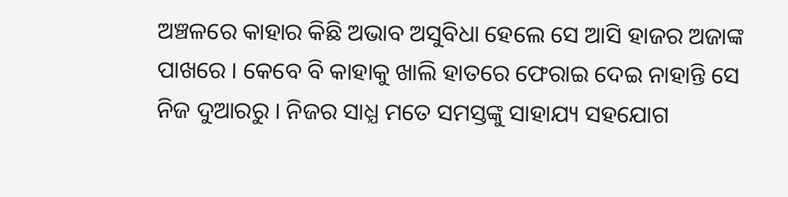ଅଞ୍ଚଳରେ କାହାର କିଛି ଅଭାବ ଅସୁବିଧା ହେଲେ ସେ ଆସି ହାଜର ଅଜାଙ୍କ ପାଖରେ । କେବେ ବି କାହାକୁ ଖାଲି ହାତରେ ଫେରାଇ ଦେଇ ନାହାନ୍ତି ସେ ନିଜ ଦୁଆରରୁ । ନିଜର ସାଧ୍ଯ ମତେ ସମସ୍ତଙ୍କୁ ସାହାଯ୍ୟ ସହଯୋଗ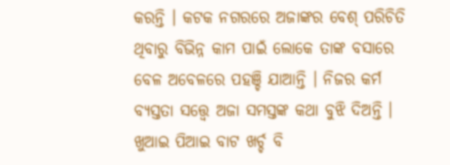କରନ୍ତି । କଟକ ନଗରରେ ଅଜାଙ୍କର ବେଶ୍ ପରିଚିତି ଥିବାରୁ ବିଭିନ୍ନ କାମ ପାଇଁ ଲୋକେ ତାଙ୍କ ବସାରେ ବେଳ ଅବେଳରେ ପହଞ୍ଚି ଯାଆନ୍ତି । ନିଜର କର୍ମ ବ୍ୟସ୍ତତା ସତ୍ତ୍ୱେ ଅଜା ସମସ୍ତଙ୍କ କଥା ବୁଝି ଦିଅନ୍ତି । ଖୁଆଇ ପିଆଇ ବାଟ ଖର୍ଚ୍ଚ ବି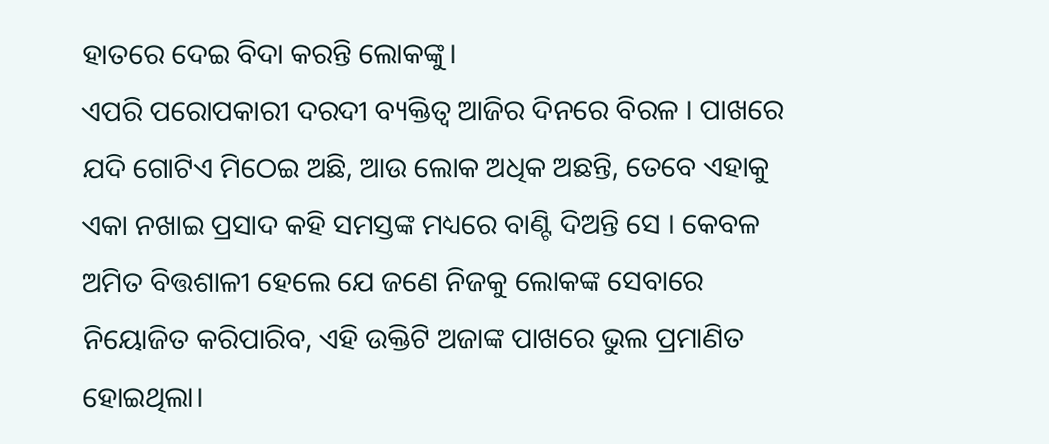ହାତରେ ଦେଇ ବିଦା କରନ୍ତି ଲୋକଙ୍କୁ।
ଏପରି ପରୋପକାରୀ ଦରଦୀ ବ୍ୟକ୍ତିତ୍ୱ ଆଜିର ଦିନରେ ବିରଳ । ପାଖରେ ଯଦି ଗୋଟିଏ ମିଠେଇ ଅଛି, ଆଉ ଲୋକ ଅଧିକ ଅଛନ୍ତି, ତେବେ ଏହାକୁ ଏକା ନଖାଇ ପ୍ରସାଦ କହି ସମସ୍ତଙ୍କ ମଧ୍ୟରେ ବାଣ୍ଟି ଦିଅନ୍ତି ସେ । କେବଳ ଅମିତ ବିତ୍ତଶାଳୀ ହେଲେ ଯେ ଜଣେ ନିଜକୁ ଲୋକଙ୍କ ସେବାରେ ନିୟୋଜିତ କରିପାରିବ, ଏହି ଉକ୍ତିଟି ଅଜାଙ୍କ ପାଖରେ ଭୁଲ ପ୍ରମାଣିତ ହୋଇଥିଲା।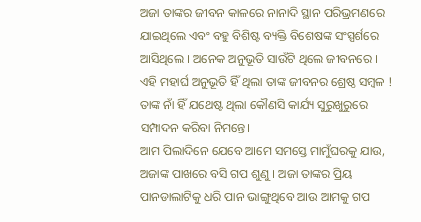ଅଜା ତାଙ୍କର ଜୀବନ କାଳରେ ନାନାଦି ସ୍ଥାନ ପରିଭ୍ରମଣରେ ଯାଇଥିଲେ ଏବଂ ବହୁ ବିଶିଷ୍ଟ ବ୍ୟକ୍ତି ବିଶେଷଙ୍କ ସଂସ୍ପର୍ଶରେ ଆସିଥିଲେ । ଅନେକ ଅନୁଭୂତି ସାଉଁଟି ଥିଲେ ଜୀବନରେ । ଏହି ମହାର୍ଘ ଅନୁଭୂତି ହିଁ ଥିଲା ତାଙ୍କ ଜୀବନର ଶ୍ରେଷ୍ଠ ସମ୍ବଳ ! ତାଙ୍କ ନାଁ ହିଁ ଯଥେଷ୍ଟ ଥିଲା କୌଣସି କାର୍ଯ୍ୟ ସୁରୁଖୁରୁରେ ସମ୍ପାଦନ କରିବା ନିମନ୍ତେ।
ଆମ ପିଲାଦିନେ ଯେବେ ଆମେ ସମସ୍ତେ ମାମୁଁଘରକୁ ଯାଉ, ଅଜାଙ୍କ ପାଖରେ ବସି ଗପ ଶୁଣୁ । ଅଜା ତାଙ୍କର ପ୍ରିୟ ପାନଡାଲାଟିକୁ ଧରି ପାନ ଭାଙ୍ଗୁଥିବେ ଆଉ ଆମକୁ ଗପ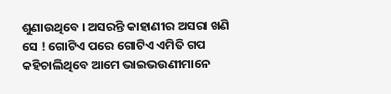ଶୁଣାଉଥିବେ । ଅସରନ୍ତି କାହାଣୀର ଅସରା ଖଣି ସେ ! ଗୋଟିଏ ପରେ ଗୋଟିଏ ଏମିତି ଗପ କହିଚାଲିଥିବେ ଆମେ ଭାଇଭଉଣୀମାନେ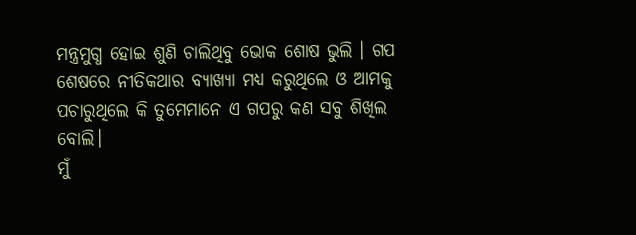ମନ୍ତ୍ରମୁଗ୍ଧ ହୋଇ ଶୁଣି ଚାଲିଥିବୁ ଭୋକ ଶୋଷ ଭୁଲି । ଗପ ଶେଷରେ ନୀତିକଥାର ବ୍ୟାଖ୍ୟା ମଧ୍ୟ କରୁଥିଲେ ଓ ଆମକୁ ପଚାରୁଥିଲେ କି ତୁମେମାନେ ଏ ଗପରୁ କଣ ସବୁ ଶିଖିଲ ବୋଲି।
ମୁଁ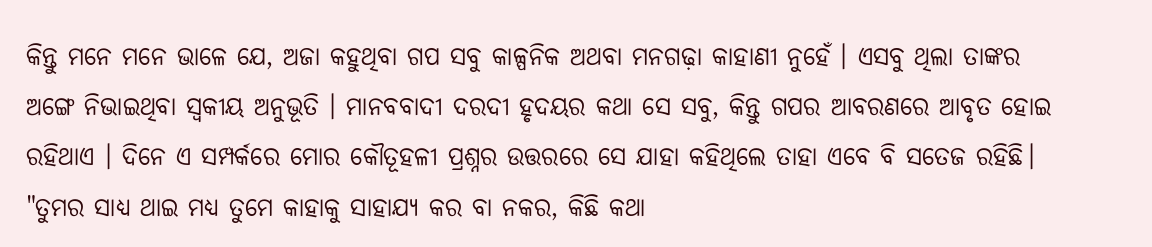କିନ୍ତୁ ମନେ ମନେ ଭାଳେ ଯେ, ଅଜା କହୁଥିବା ଗପ ସବୁ କାଳ୍ପନିକ ଅଥବା ମନଗଢ଼ା କାହାଣୀ ନୁହେଁ । ଏସବୁ ଥିଲା ତାଙ୍କର ଅଙ୍ଗେ ନିଭାଇଥିବା ସ୍ୱକୀୟ ଅନୁଭୂତି । ମାନବବାଦୀ ଦରଦୀ ହୃଦୟର କଥା ସେ ସବୁ, କିନ୍ତୁ ଗପର ଆବରଣରେ ଆବୃତ ହୋଇ ରହିଥାଏ । ଦିନେ ଏ ସମ୍ପର୍କରେ ମୋର କୌତୂହଳୀ ପ୍ରଶ୍ନର ଉତ୍ତରରେ ସେ ଯାହା କହିଥିଲେ ତାହା ଏବେ ବି ସତେଜ ରହିଛି।
"ତୁମର ସାଧ୍ୟ ଥାଇ ମଧ୍ୟ ତୁମେ କାହାକୁ ସାହାଯ୍ୟ କର ବା ନକର, କିଛି କଥା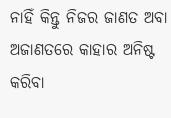ନାହିଁ କିନ୍ତୁ ନିଜର ଜାଣତ ଅବା ଅଜାଣତରେ କାହାର ଅନିଷ୍ଟ କରିବା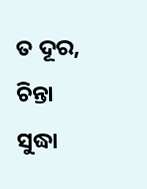ତ ଦୂର, ଚିନ୍ତା ସୁଦ୍ଧା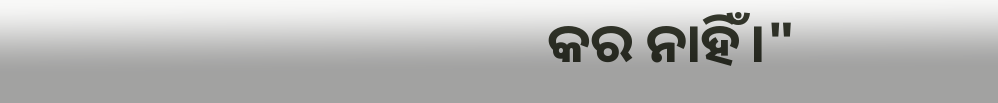କର ନାହିଁ।"